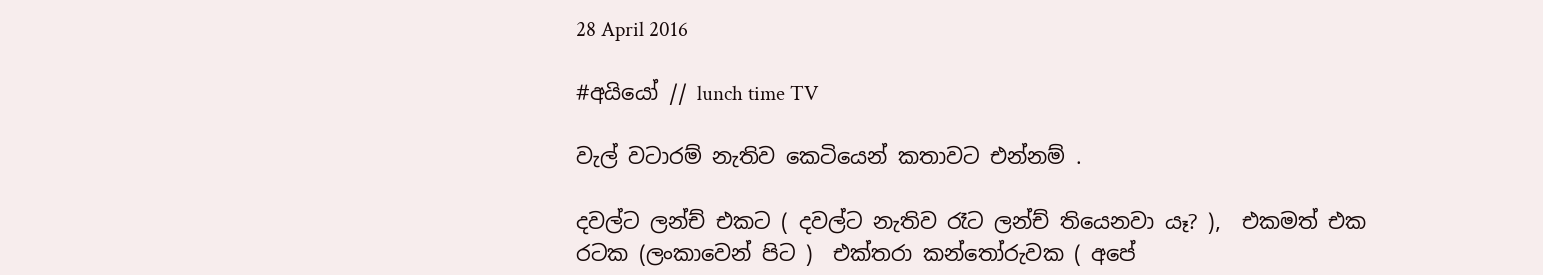28 April 2016

#අයියෝ // lunch time TV

වැල් වටාරම් නැතිව කෙටියෙන් කතාවට එන්නම් .

දවල්ට ලන්ච් එකට ( දවල්ට නැතිව රෑට ලන්ච් තියෙනවා යෑ? ),  එකමත් එක රටක (ලංකාවෙන් පිට )  එක්තරා කන්තෝරුවක ( අපේ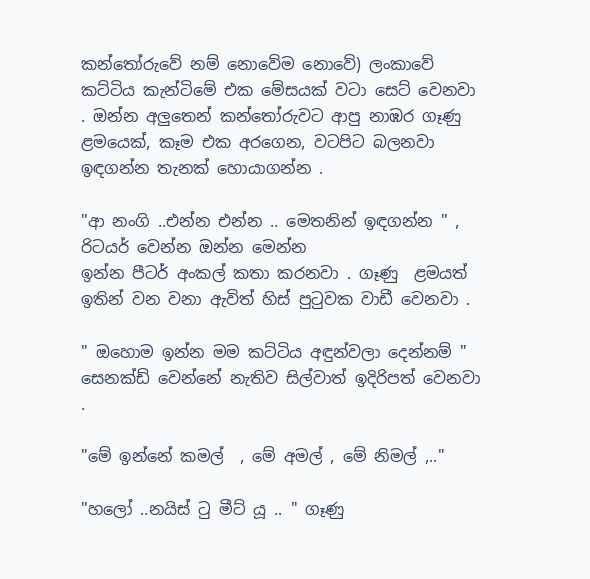කන්තෝරුවේ නම් නොවේම නොවේ) ලංකාවේ කට්ටිය කැන්ටිමේ එක මේසයක් වටා සෙට් වෙනවා . ඔන්න අලුතෙන් කන්තෝරුවට ආපු නාඹර ගෑණු ළමයෙක්, කෑම එක අරගෙන, වටපිට බලනවා ඉඳගන්න තැනක් හොයාගන්න .

"ආ නංගි ..එන්න එන්න .. මෙතනින් ඉඳගන්න " , රිටයර් වෙන්න ඔන්න මෙන්න
ඉන්න පීටර් අංකල් කතා කරනවා . ගෑණු  ළමයත් ඉතින් වන වනා ඇවිත් හිස් පුටුවක වාඩී වෙනවා .

" ඔහොම ඉන්න මම කට්ටිය අඳුන්වලා දෙන්නම් " සෙනක්ඩ් වෙන්නේ නැතිව සිල්වාත් ඉදිරිපත් වෙනවා .

"මේ ඉන්නේ කමල්  , මේ අමල් , මේ නිමල් ,.."

"හලෝ ..නයිස් ටු මීට් යූ .. " ගෑණු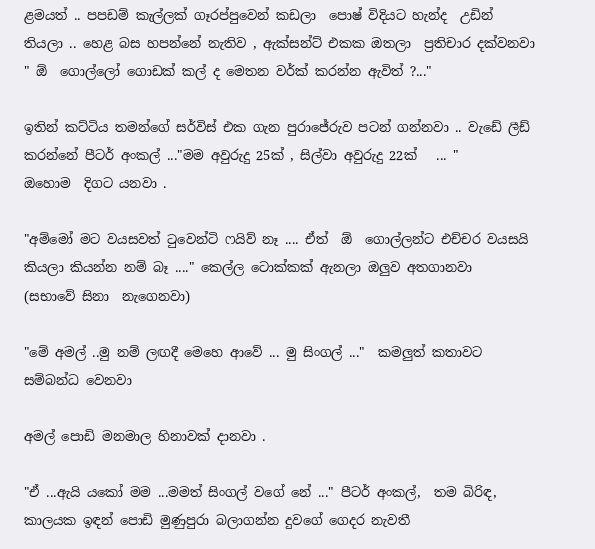ළමයත් .. පපඩම් කැල්ලක් ගෑරප්පුවෙන් කඩලා  පොෂ් විදියට හැන්ද  උඩින් තියලා .. හෙළ බස හපන්නේ නැතිව , ඇක්සන්ට් එකක ඔතලා  ප්‍රතිචාර දක්වනවා
" ඕ  ගොල්ලෝ ගොඩක් කල් ද මෙතන වර්ක් කරන්න ඇවිත් ?..."

ඉතින් කට්ටිය තමන්ගේ සර්විස් එක ගැන පුරාජේරුව පටන් ගන්නවා .. වැඩේ ලීඩ් කරන්නේ පීටර් අංකල් ..."මම අවුරුදු 25ක් , සිල්වා අවුරුදු 22ක්   ... "
ඔහොම  දිගට යනවා .

"අම්මෝ මට වයසවත් ටුවෙන්ටි ෆයිව් නෑ .... ඒත්  ඕ  ගොල්ලන්ට එච්චර වයසයි කියලා කියන්න නම් බෑ ...." කෙල්ල ටොක්කක් ඇනලා ඔලුව අතගානවා
(සභාවේ සිනා  නැගෙනවා)

"මේ අමල් ..මු නම් ලඟදී මෙහෙ ආවේ ... මු සිංගල් ..."  කමලුත් කතාවට සම්බන්ධ වෙනවා

අමල් පොඩි මනමාල හිනාවක් දානවා .

"ඒ ...ඇයි යකෝ මම ...මමත් සිංගල් වගේ නේ ..." පීටර් අංකල්,  තම බිරිඳ, කාලයක ඉඳන් පොඩි මුණුපුරා බලාගන්න දුවගේ ගෙදර නැවතී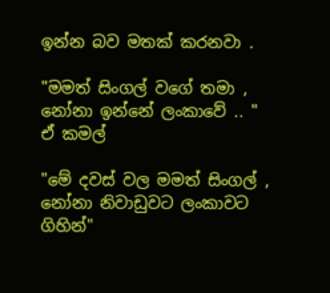ඉන්න බව මතක් කරනවා .

"මමත් සිංගල් වගේ තමා , නෝනා ඉන්නේ ලංකාවේ .. "  ඒ කමල්

"මේ දවස් වල මමත් සිංගල් , නෝනා නිවාඩුවට ලංකාවට ගිහින්"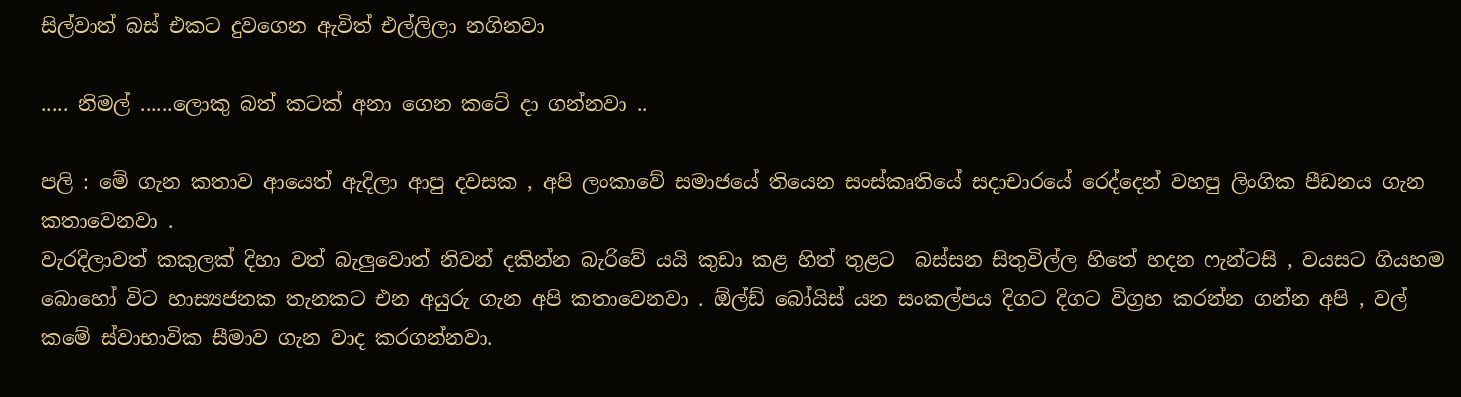සිල්වාත් බස් එකට දුවගෙන ඇවිත් එල්ලිලා නගිනවා

..... නිමල් ......ලොකු බත් කටක් අනා ගෙන කටේ දා ගන්නවා ..

පලි : මේ ගැන කතාව ආයෙත් ඇදිලා ආපු දවසක , අපි ලංකාවේ සමාජයේ තියෙන සංස්කෘතියේ සදාචාරයේ රෙද්දෙන් වහපු ලිංගික පීඩනය ගැන කතාවෙනවා .
වැරදිලාවත් කකුලක් දිහා වත් බැලුවොත් නිවන් දකින්න බැරිවේ යයි කුඩා කළ හිත් තුළට  බස්සන සිතුවිල්ල හිතේ හදන ෆැන්ටසි , වයසට ගියහම බොහෝ විට හාස්‍යජනක තැනකට එන අයුරු ගැන අපි කතාවෙනවා . ඕල්ඩ් බෝයිස් යන සංකල්පය දිගට දිගට විග්‍රහ කරන්න ගන්න අපි , වල්  කමේ ස්වාභාවික සීමාව ගැන වාද කරගන්නවා.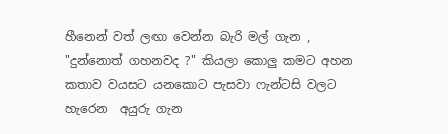හීනෙන් වත් ලඟා වෙන්න බැරි මල් ගැන , "දුන්නොත් ගහනවද ?" කියලා කොලු කමට අහන කතාව වයසට යනකොට පැසවා ෆැන්ටසි වලට හැරෙන  අයුරු ගැන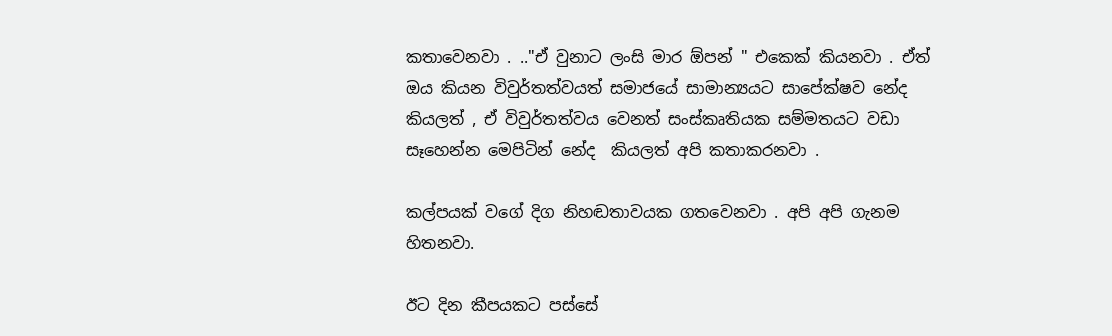කතාවෙනවා . .."ඒ වුනාට ලංසි මාර ඕපන් " එකෙක් කියනවා . ඒත්  ඔය කියන විවුර්තත්වයත් සමාජයේ සාමාන්‍යයට සාපේක්ෂව නේද කියලත් , ඒ විවුර්තත්වය වෙනත් සංස්කෘතියක සම්මතයට වඩා සෑහෙන්න මෙපිටින් නේද  කියලත් අපි කතාකරනවා .

කල්පයක් වගේ දිග නිහඬතාවයක ගතවෙනවා . අපි අපි ගැනම හිතනවා.

ඊට දින කීපයකට පස්සේ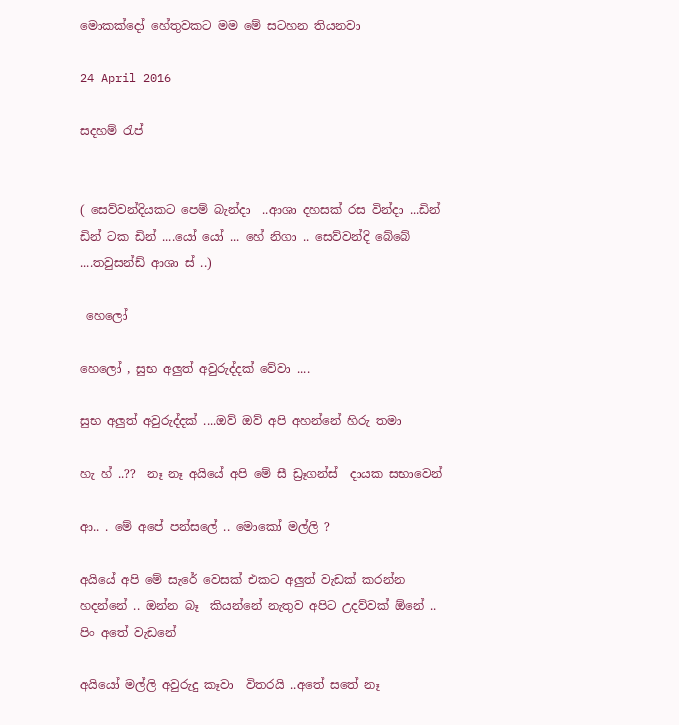මොකක්දෝ හේතුවකට මම මේ සටහන තියනවා

24 April 2016

සදහම් රැප්


( සෙව්වන්දියකට පෙම් බැන්දා  ..ආශා දහසක් රස වින්දා ...ඩින්  ඩින් ටක ඩින් ....යෝ යෝ ... හේ නිගා .. සෙව්වන්දි බේබේ ....තවුසන්ඩ් ආශා ස් ..)

 හෙලෝ

හෙලෝ , සුභ අලුත් අවුරුද්දක් වේවා ....

සුභ අලුත් අවුරුද්දක් ....ඔව් ඔව් අපි අහන්නේ හිරු තමා

හැ හ් ..??  නෑ නෑ අයියේ අපි මේ සී ඩ්‍රෑගන්ස්  දායක සභාවෙන්

ආ.. . මේ අපේ පන්සලේ .. මොකෝ මල්ලි ?

අයියේ අපි මේ සැරේ වෙසක් එකට අලුත් වැඩක් කරන්න හදන්නේ .. ඔන්න බෑ  කියන්නේ නැතුව අපිට උදව්වක් ඕනේ .. පිං අතේ වැඩනේ

අයියෝ මල්ලි අවුරුදු කෑවා  විතරයි ..අතේ සතේ නෑ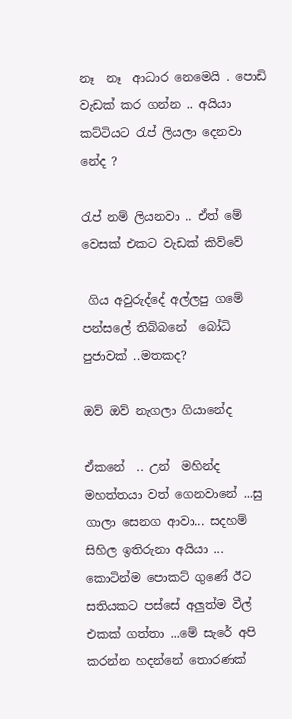නෑ  නෑ  ආධාර නෙමෙයි . පොඩි වැඩක් කර ගන්න .. අයියා කට්ටියට රැප් ලියලා දෙනවා නේද ?

රැප් නම් ලියනවා .. ඒත් මේ වෙසක් එකට වැඩක් කිව්වේ

 ගිය අවුරුද්දේ අල්ලපු ගමේ පන්සලේ තිබ්බනේ  බෝධි පුජාවක් ..මතකද?

ඔව් ඔව් නැගලා ගියානේද

ඒකනේ  .. උන්  මහින්ද මහත්තයා වත් ගෙනවානේ ...සු ගාලා සෙනග ආවා... සදහම් සිහිල ඉතිරුනා අයියා ... කොටින්ම පොකට් ගුණේ ඊට සතියකට පස්සේ අලුත්ම වීල් එකක් ගත්තා ...මේ සැරේ අපි කරන්න හදන්නේ තොරණක්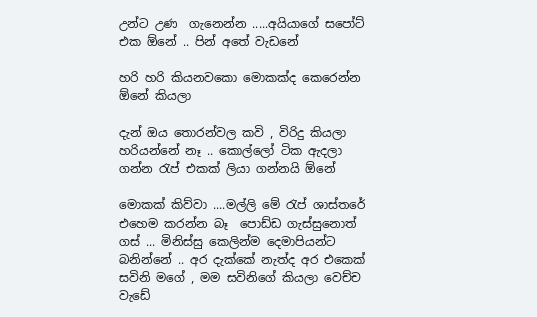උන්ට උණ  ගැනෙන්න .....අයියාගේ සපෝට් එක ඕනේ .. පින් අතේ වැඩනේ

හරි හරි කියනවකො මොකක්ද කෙරෙන්න ඕනේ කියලා

දැන් ඔය තොරන්වල කවි , විරිදු කියලා හරියන්නේ නෑ .. කොල්ලෝ ටික ඇදලා ගන්න රැප් එකක් ලියා ගන්නයි ඕනේ

මොකක් කිව්වා ....මල්ලි මේ රැප් ශාස්තරේ එහෙම කරන්න බෑ  පොඩ්ඩ ගැස්සුනොත් ගස් ... මිනිස්සු කෙලින්ම දෙමාපියන්ට බනින්නේ .. අර දැක්කේ නැත්ද අර එකෙක්  සවිනි මගේ , මම සවිනිගේ කියලා වෙච්ච වැඩේ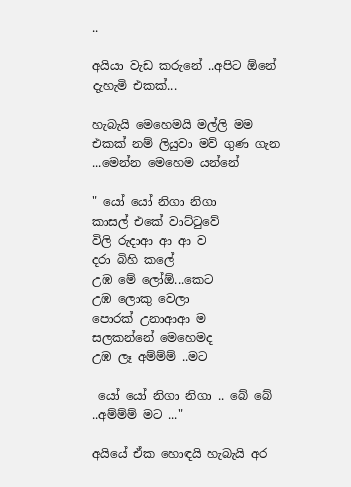..

අයියා වැඩ කරුනේ ..අපිට ඕනේ දැහැමි එකක්...

හැබැයි මෙහෙමයි මල්ලි මම එකක් නම් ලියුවා මව් ගුණ ගැන ...මෙන්න මෙහෙම යන්නේ

" යෝ යෝ නිගා නිගා
කාසල් එකේ වාට්ටුවේ
විලි රුදාආ ආ ආ ව
දරා බිහි කලේ
උඹ මේ ලෝඕ...කෙට
උඹ ලොකු වෙලා
පොරක් උනාආආ ම
සලකන්නේ මෙහෙමද
උඹ ලෑ අම්ම්ම් ..මට

 යෝ යෝ නිගා නිගා .. බේ බේ ..අම්ම්ම් මට ..."

අයියේ ඒක හොඳයි හැබැයි අර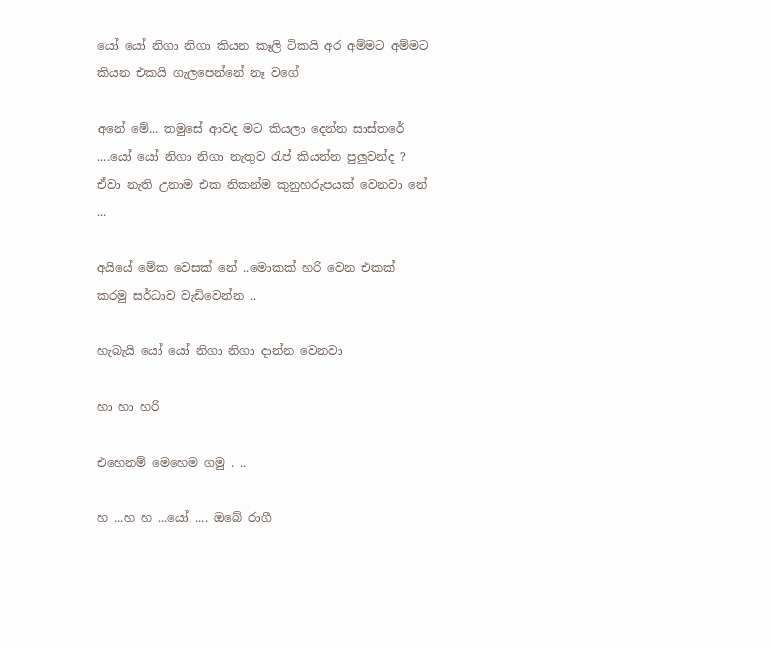යෝ යෝ නිගා නිගා කියන කෑලි ටිකයි අර අම්මට අම්මට කියන එකයි ගැලපෙන්නේ නෑ වගේ

අනේ මේ... තමුසේ ආවද මට කියලා දෙන්න සාස්තරේ ....යෝ යෝ නිගා නිගා නැතුව රැප් කියන්න පුලුවන්ද ? ඒවා නැති උනාම එක නිකන්ම කුනුහරුපයක් වෙනවා නේ ...

අයියේ මේක වෙසක් නේ ..මොකක් හරි වෙන එකක් කරමු සර්ධාව වැඩිවෙන්න ..

හැබැයි යෝ යෝ නිගා නිගා දාන්න වෙනවා

හා හා හරි

එහෙනම් මෙහෙම ගමු . ..

හ ...හ හ ...යෝ .... ඔබේ රාගී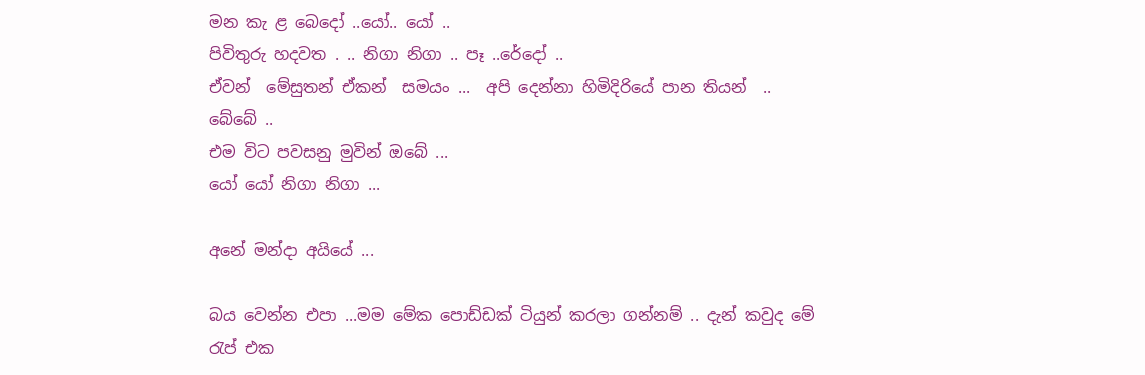මන කැ ළ බෙදෝ ..යෝ.. යෝ ..
පිවිතුරු හදවත . .. නිගා නිගා .. පෑ ..රේදෝ ..
ඒවන්  මේසුතන් ඒකන්  සමයං ...  අපි දෙන්නා හිමිදිරියේ පාන තියන්  ..
බේබේ ..
එම විට පවසනු මුවින් ඔබේ ...
යෝ යෝ නිගා නිගා ...

අනේ මන්දා අයියේ ...

බය වෙන්න එපා ...මම මේක පොඩ්ඩක් ටියුන් කරලා ගන්නම් .. දැන් කවුද මේ රැප් එක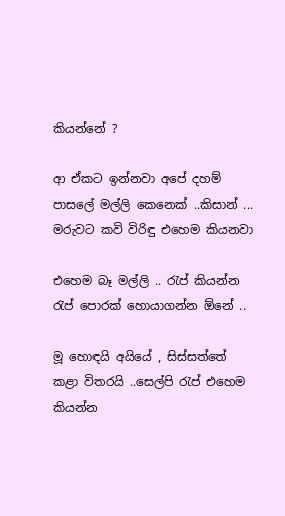කියන්නේ ?

ආ ඒකට ඉන්නවා අපේ දහම් පාසලේ මල්ලි කෙනෙක් ..කිසාන් ... මරුවට කවි විරිඳු එහෙම කියනවා

එහෙම බෑ මල්ලි .. රැප් කියන්න රැප් පොරක් හොයාගන්න ඕනේ ..

මූ හොඳයි අයියේ , සිස්සත්තේ කළා විතරයි ..සෙල්පි රැප් එහෙම කියන්න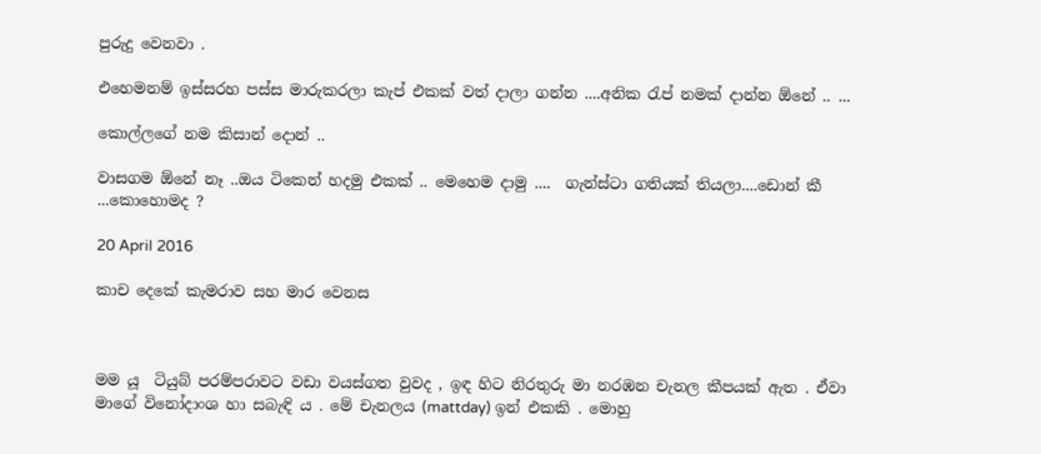පුරුදු වෙනවා .

එහෙමනම් ඉස්සරහ පස්ස මාරුකරලා කැප් එකක් වත් දාලා ගන්න ....අනික රැප් නමක් දාන්න ඕනේ .. ...

කොල්ලගේ නම කිසාන් දොන් ..

වාසගම ඕනේ නෑ ..ඔය ටිකෙන් හදමු එකක් .. මෙහෙම දාමු ....  ගැන්ස්ටා ගතියක් තියලා....ඩොන් කී ...කොහොමද ?

20 April 2016

කාච දෙකේ කැමරාව සහ මාර වෙනස



මම යූ  ටියුබ් පරම්පරාවට වඩා වයස්ගත වුවද , ඉඳ හිට නිරතුරු මා නරඹන චැනල කීපයක් ඇත . ඒවා මාගේ විනෝදාංශ හා සබැඳි ය . මේ චැනලය (mattday) ඉන් එකකි . මොහු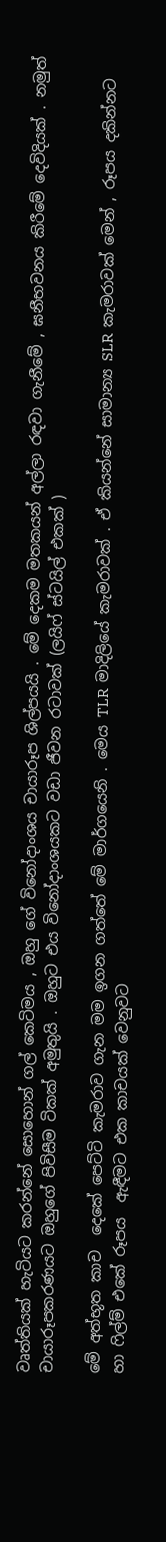වෘත්තියක් හැටියට කරන්නේ සොහොන් ගල් කෙටිමය , ඔහු ගේ විනෝදාංශය චායාරූප ශිල්පයයි . මේ දෙකම මතකයන් අල්ලා රඳවා ගැනීමේ , ඝනීභවනය කිරීමේ දෙවිදියක් . නමුත් චායාරූපකරණයට ඔහුගේ පිවිසීම ටිකක් අමුතුයි . ඔහුට එය විනෝදාංශයකට වඩා ජීවන රටාවක් (ලයිෆ් ස්ටයිල් එකක් )

මේ අත්භූත කාච  දෙකේ පෙට්ටි කැමරාව ගැන මම ඉගන ගත්තේ මේ මාර්ගයෙනි . මෙය TLR  මාදිලියේ කැමරාවක් . ඒ කියන්නේ සාමාන්‍ය SLR  කැමරාවක් මෙන් , රූපය දකින්නට හා ෆිල්ම් එකේ රූපය  ඇඳීමට එක කාචයක් වෙනුවට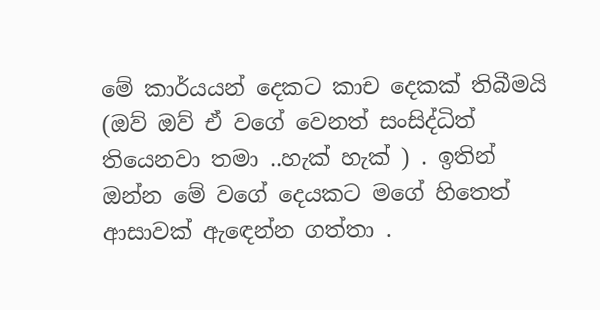මේ කාර්යයන් දෙකට කාච දෙකක් තිබීමයි (ඔව් ඔව් ඒ වගේ වෙනත් සංසිද්ධිත් තියෙනවා තමා ..හැක් හැක් ) . ඉතින් ඔන්න මේ වගේ දෙයකට මගේ හිතෙත් ආසාවක් ඇඳෙන්න ගත්තා .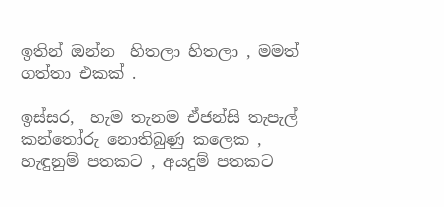ඉතින් ඔන්න  හිතලා හිතලා , මමත් ගත්තා එකක් .

ඉස්සර,  හැම තැනම ඒජන්සි තැපැල් කන්තෝරු නොතිබුණු කලෙක , හැඳුනුම් පතකට , අයදුම් පතකට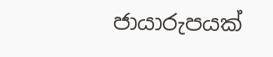ජායාරුපයක්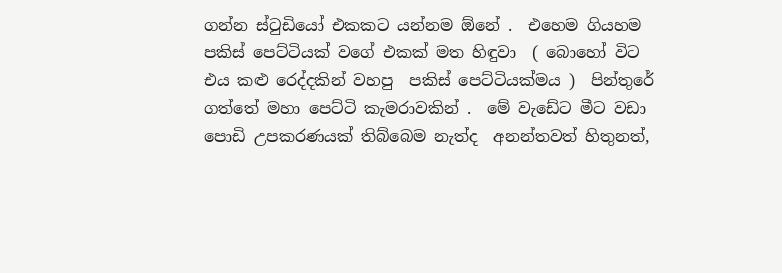ගන්න ස්ටුඩියෝ එකකට යන්නම ඕනේ .  එහෙම ගියහම පකිස් පෙට්ටියක් වගේ එකක් මත හිඳුවා  ( බොහෝ විට එය කළු රෙද්දකින් වහපු  පකිස් පෙට්ටියක්මය )  පින්තුරේ ගත්තේ මහා පෙට්ටි කැමරාවකින් .  මේ වැඩේට මීට වඩා පොඩි උපකරණයක් තිබ්බෙම නැත්ද  අනන්තවත් හිතුනත්,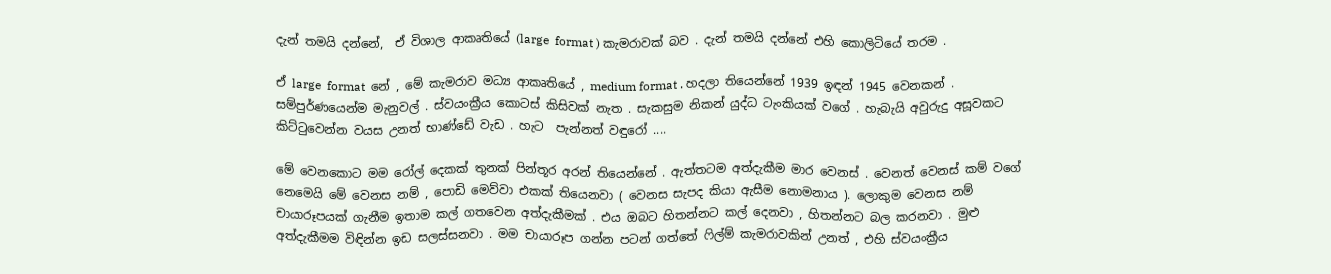දැන් තමයි දන්නේ,  ඒ විශාල ආකෘතියේ (large  format ) කැමරාවක් බව . දැන් තමයි දන්නේ එහි කොලිටියේ තරම .

ඒ large  format  නේ , මේ කැමරාව මධ්‍ය ආකෘතියේ , medium format . හදලා තියෙන්නේ 1939 ඉඳන් 1945 වෙනකන් . සම්පුර්ණයෙන්ම මැනුවල් . ස්වයංක්‍රීය කොටස් කිසිවක් නැත . සැකසුම නිකන් යුද්ධ ටැංකියක් වගේ . හැබැයි අවුරුදු අසූවකට කිට්ටුවෙන්න වයස උනත් භාණ්ඩේ වැඩ . හැට  පැන්නත් වඳුරෝ ....

මේ වෙනකොට මම රෝල් දෙකක් තුනක් පින්තූර අරන් තියෙන්නේ . ඇත්තටම අත්දැකීම මාර වෙනස් . වෙනත් වෙනස් කම් වගේ නෙමෙයි මේ වෙනස නම් , පොඩි මෙව්වා එකක් තියෙනවා ( වෙනස සැපද කියා ඇසීම නොමනාය ). ලොකුම වෙනස නම් චායාරූපයක් ගැනීම ඉතාම කල් ගතවෙන අත්දැකීමක් . එය ඔබට හිතන්නට කල් දෙනවා , හිතන්නට බල කරනවා . මුළු අත්දැකීමම විඳින්න ඉඩ සලස්සනවා . මම චායාරූප ගන්න පටන් ගත්තේ ෆිල්ම් කැමරාවකින් උනත් , එහි ස්වයංක්‍රීය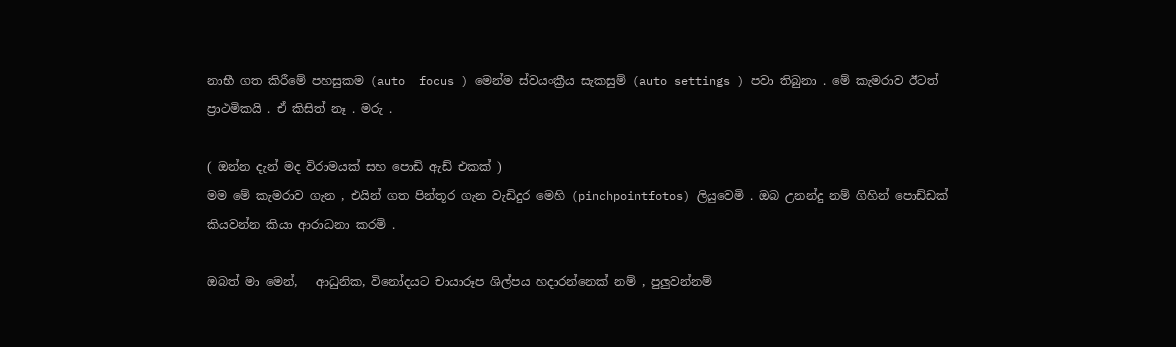නාභී ගත කිරීමේ පහසුකම (auto  focus ) මෙන්ම ස්වයංක්‍රීය සැකසුම් (auto settings ) පවා තිබුනා . මේ කැමරාව ඊටත් ප්‍රාථමිකයි . ඒ කිසිත් නෑ . මරු .

( ඔන්න දැන් මද විරාමයක් සහ පොඩි ඇඩ් එකක් )
මම මේ කැමරාව ගැන , එයින් ගත පින්තූර ගැන වැඩිදුර මෙහි (pinchpointfotos) ලියුවෙමි . ඔබ උනන්දු නම් ගිහින් පොඩ්ඩක් කියවන්න කියා ආරාධනා කරමි .

ඔබත් මා මෙන්,   ආධුනික, විනෝදයට චායාරූප ශිල්පය හදාරන්නෙක් නම් , පුලුවන්නම්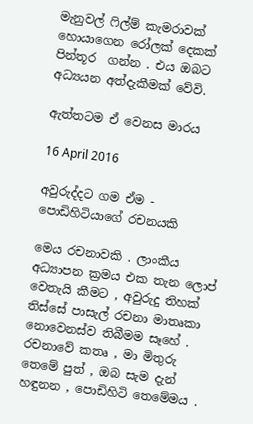මැනුවල් ෆිල්ම් කැමරාවක් හොයාගෙන රෝලක් දෙකක් පින්තූර  ගන්න . එය ඔබට අධ්‍යයන අත්දැකීමක් වේවි.

ඇත්තටම ඒ වෙනස මාරය

16 April 2016

අවුරුද්දට ගම ඒම - පොඩිහිටියාගේ රචනයකි

මෙය රචනාවකි . ලාංකීය අධ්‍යාපන ක්‍රමය එක තැන ලොප් වෙතැයි කීමට , අවුරුදු තිහක් තිස්සේ පාසැල් රචනා මාතෘකා නොවෙනස්ව තිබීමම සෑහේ . රචනාවේ කතෘ , මා මිතුරු තෙමේ පුත් , ඔබ සැම දැන් හඳුනන , පොඩිහිටි තෙමේමය .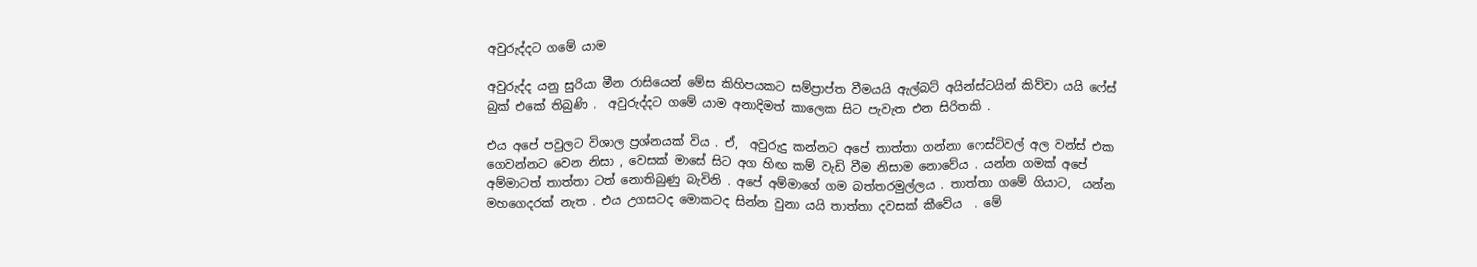අවුරුද්දට ගමේ යාම

අවුරුද්ද යනු සුරියා මීන රාසියෙන් මේස කිහිපයකට සම්ප්‍රාප්ත වීමයයි ඇල්බට් අයින්ස්ටයින් කිව්වා යයි ෆේස් බුක් එකේ තිබුණි .  අවුරුද්දට ගමේ යාම අනාදිමත් කාලෙක සිට පැවැත එන සිරිතකි .

එය අපේ පවුලට විශාල ප්‍රශ්නයක් විය . ඒ,  අවුරුදු කන්නට අපේ තාත්තා ගන්නා ෆෙස්ටිවල් අල වන්ස් එක ගෙවන්නට වෙන නිසා , වෙසක් මාසේ සිට අග හිඟ කම් වැඩි වීම නිසාම නොවේය . යන්න ගමක් අපේ අම්මාටත් තාත්තා ටත් නොතිබුණු බැවිනි . අපේ අම්මාගේ ගම බත්තරමුල්ලය . තාත්තා ගමේ ගියාට,  යන්න මහගෙදරක් නැත . එය උගසටද මොකටද සින්න වුනා යයි තාත්තා දවසක් කීවේය  . මේ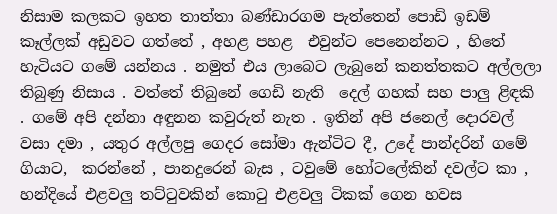නිසාම කලකට ඉහත තාත්තා බණ්ඩාරගම පැත්තෙන් පොඩි ඉඩම් කෑල්ලක් අඩුවට ගත්තේ , අහළ පහළ  එවුන්ට පෙනෙන්නට , හිතේ හැටියට ගමේ යන්නය . නමුත් එය ලාබෙට ලැබුනේ කනත්තකට අල්ලලා තිබුණු නිසාය . වත්තේ තිබුනේ ගෙඩි නැති  දෙල් ගහක් සහ පාලු ළිඳකි . ගමේ අපි දන්නා අඳුනන කවුරුත් නැත . ඉතින් අපි ජනෙල් දොරවල්  වසා දමා , යතුර අල්ලපු ගෙදර සෝමා ඇන්ටිට දී, උදේ පාන්දරින් ගමේ ගියාට,  කරන්නේ , පානදුරෙන් බැස , ටවුමේ හෝටලේකින් දවල්ට කා , හන්දියේ එළවලු තට්ටුවකින් කොටු එළවලු ටිකක් ගෙන හවස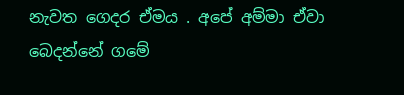නැවත ගෙදර ඒමය . අපේ අම්මා ඒවා බෙදන්නේ ගමේ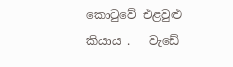කොටුවේ එළවුළු කියාය .   වැඩේ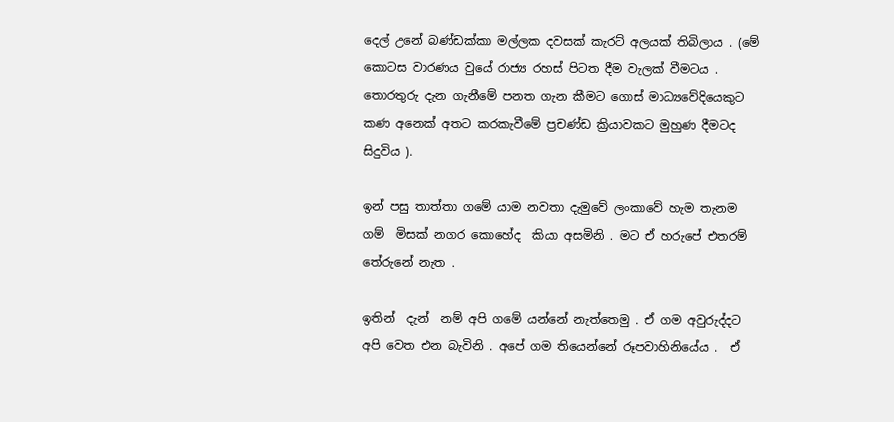දෙල් උනේ බණ්ඩක්කා මල්ලක දවසක් කැරට් අලයක් තිබිලාය . (මේ කොටස වාරණය වුයේ රාජ්‍ය රහස් පිටත දීම වැලක් වීමටය .  තොරතුරු දැන ගැනීමේ පනත ගැන කීමට ගොස් මාධ්‍යවේදියෙකුට කණ අනෙක් අතට කරකැවීමේ ප්‍රචණ්ඩ ක්‍රියාවකට මුහුණ දීමටද  සිදුවිය ).

ඉන් පසු තාත්තා ගමේ යාම නවතා දැමුවේ ලංකාවේ හැම තැනම ගම්  මිසක් නගර කොහේද  කියා අසමිනි . මට ඒ හරුපේ එතරම් තේරුනේ නැත .

ඉතින්  දැන්  නම් අපි ගමේ යන්නේ නැත්තෙමු . ඒ ගම අවුරුද්දට අපි වෙත එන බැවිනි . අපේ ගම තියෙන්නේ රූපවාහිනියේය .  ඒ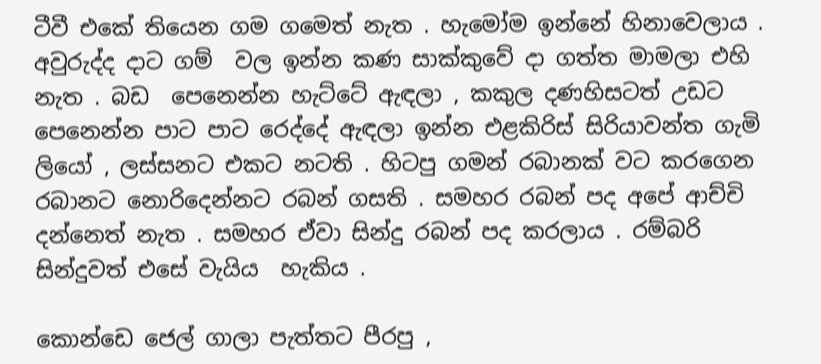ටීවී එකේ තියෙන ගම ගමෙත් නැත . හැමෝම ඉන්නේ හිනාවෙලාය . අවුරුද්ද දාට ගම්  වල ඉන්න කණ සාක්කුවේ දා ගත්ත මාමලා එහි නැත . බඩ  පෙනෙන්න හැට්ටේ ඇඳලා , කකුල දණහිසටත් උඩට පෙනෙන්න පාට පාට රෙද්දේ ඇඳලා ඉන්න එළකිරිස් සිරියාවන්ත ගැමි ලියෝ , ලස්සනට එකට නටති . හිටපු ගමන් රබානක් වට කරගෙන රබානට නොරිදෙන්නට රබන් ගසති . සමහර රබන් පද අපේ ආච්චි දන්නෙත් නැත . සමහර ඒවා සින්දු රබන් පද කරලාය . රම්බරි සින්දුවත් එසේ වැයිය  හැකිය .

කොන්ඩෙ ජෙල් ගාලා පැත්තට පීරපු ,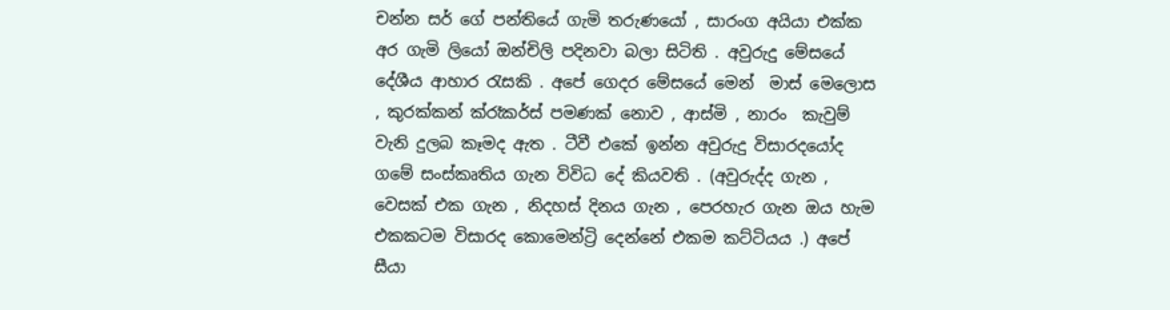චන්න සර් ගේ පන්තියේ ගැමි තරුණයෝ , සාරංග අයියා එක්ක අර ගැමි ලියෝ ඔන්චිලි පදිනවා බලා සිටිති . අවුරුදු මේසයේ දේශීය ආහාර රැසකි . අපේ ගෙදර මේසයේ මෙන්  මාස් මෙලොස , කුරක්කන් ක්රෑකර්ස් පමණක් නොව , ආස්මි , නාරං  කැවුම් වැනි දුලබ කෑමද ඇත . ටීවී එකේ ඉන්න අවුරුදු විසාරදයෝද ගමේ සංස්කෘතිය ගැන විවිධ දේ කියවති . (අවුරුද්ද ගැන , වෙසක් එක ගැන , නිදහස් දිනය ගැන , පෙරහැර ගැන ඔය හැම එකකටම විසාරද කොමෙන්ට්‍රි දෙන්නේ එකම කට්ටියය .) අපේ සීයා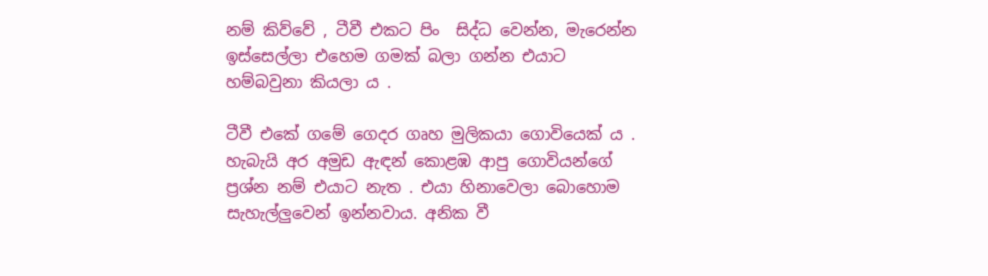නම් කිව්වේ , ටීවී එකට පිං  සිද්ධ වෙන්න, මැරෙන්න ඉස්සෙල්ලා එහෙම ගමක් බලා ගන්න එයාට හම්බවුනා කියලා ය .

ටීවී එකේ ගමේ ගෙදර ගෘහ මුලිකයා ගොවියෙක් ය . හැබැයි අර අමුඩ ඇඳන් කොළඹ ආපු ගොවියන්ගේ ප්‍රශ්න නම් එයාට නැත . එයා හිනාවෙලා බොහොම සැහැල්ලුවෙන් ඉන්නවාය. අනික වී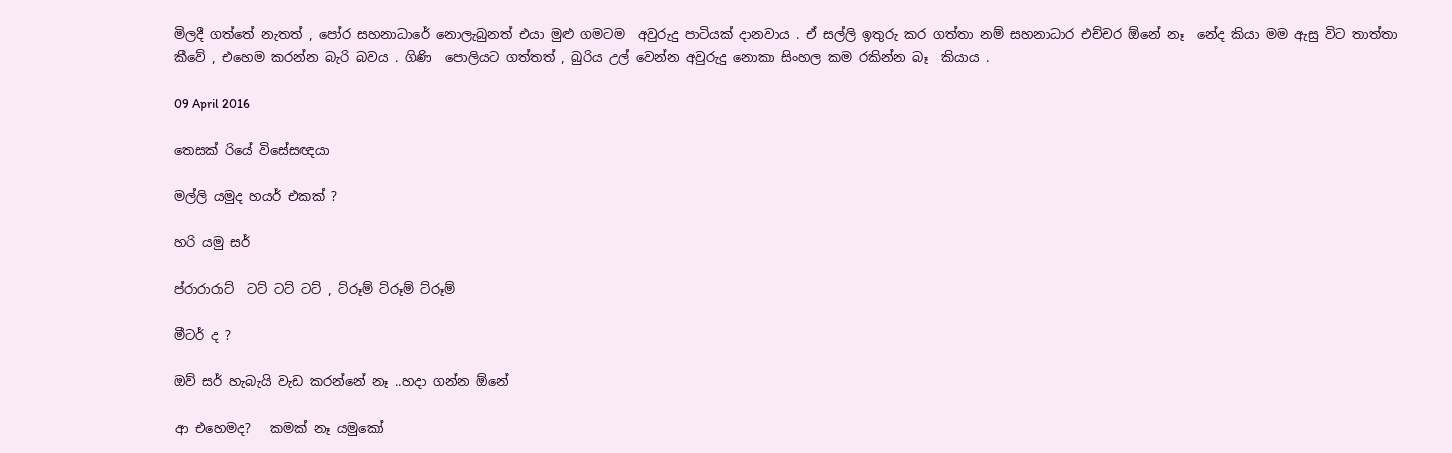මිලදී ගත්තේ නැතත් , පෝර සහනාධාරේ නොලැබුනත් එයා මුළු ගමටම  අවුරුදු පාටියක් දානවාය . ඒ සල්ලි ඉතුරු කර ගත්තා නම් සහනාධාර එච්චර ඕනේ නෑ  නේද කියා මම ඇසු විට තාත්තා කීවේ , එහෙම කරන්න බැරි බවය . ගිණි  පොලියට ගත්තත් , බුරිය උල් වෙන්න අවුරුදු නොකා සිංහල කම රකින්න බෑ  කියාය .

09 April 2016

තෙසක් රියේ විසේසඥයා

මල්ලි යමුද හයර් එකක් ?

හරි යමු සර්

ප්රාරාරාට්  ටට් ටට් ටට් , ට්රූම් ට්රූම් ට්රූම්

මීටර් ද ?

ඔව් සර් හැබැයි වැඩ කරන්නේ නෑ ..හදා ගන්න ඕනේ

ආ එහෙමද?   කමක් නෑ යමුකෝ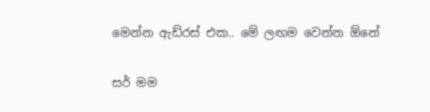මෙන්න ඇඩ්රස් එක.. මේ ලඟම වෙන්න ඕනේ

සර් මම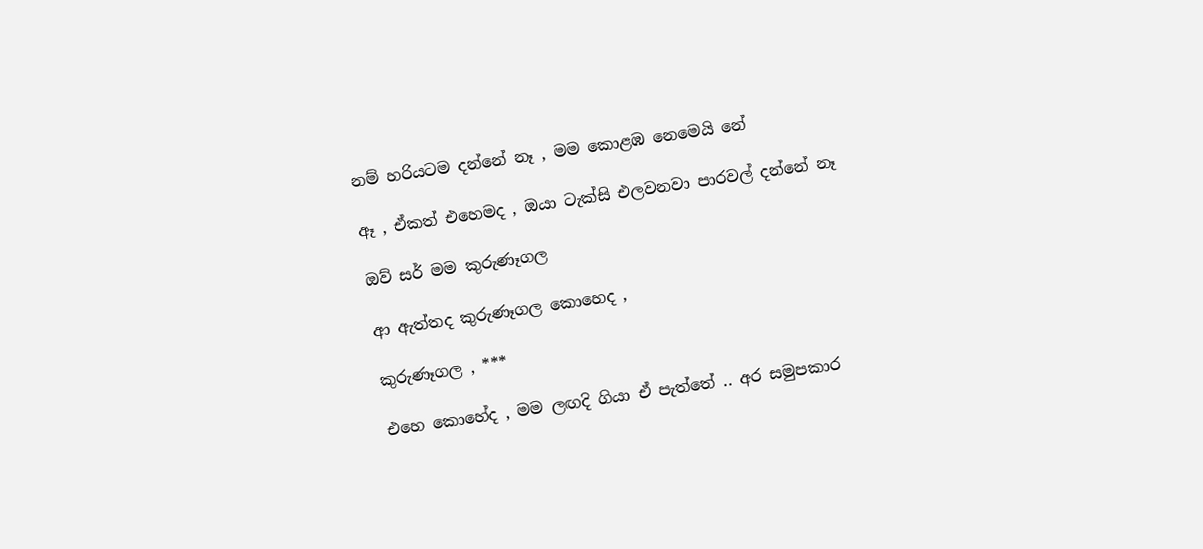නම් හරියටම දන්නේ නෑ , මම කොළඹ නෙමෙයි නේ

ඈ , ඒකත් එහෙමද , ඔයා ටැක්සි එලවනවා පාරවල් දන්නේ නෑ

ඔව් සර් මම කුරුණෑගල

ආ ඇත්තද කුරුණෑගල කොහෙද ,

කුරුණෑගල , ***

එහෙ කොහේද , මම ලඟදි ගියා ඒ පැත්තේ .. අර සමුපකාර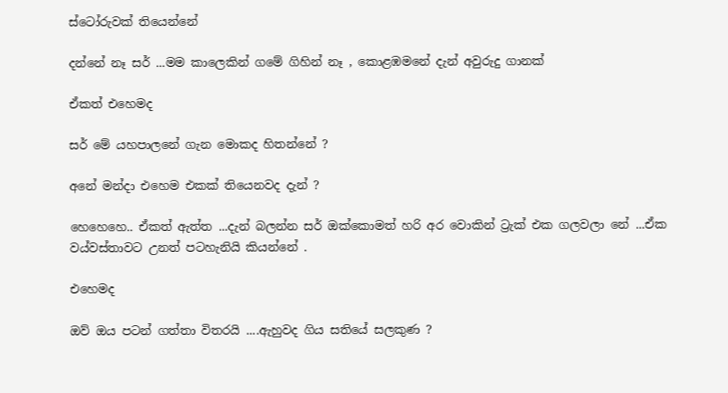ස්ටෝරුවක් තියෙන්නේ

දන්නේ නෑ සර් ...මම කාලෙකින් ගමේ ගිහින් නෑ , කොළඹමනේ දැන් අවුරුදු ගානක්

ඒකත් එහෙමද

සර් මේ යහපාලනේ ගැන මොකද හිතන්නේ ?

අනේ මන්දා එහෙම එකක් තියෙනවද දැන් ?

හෙහෙහෙ.. ඒකත් ඇත්ත ...දැන් බලන්න සර් ඔක්කොමත් හරි අර වොකින් ට්‍රැක් එක ගලවලා නේ ...ඒක වය්වස්තාවට උනත් පටහැනියි කියන්නේ .

එහෙමද

ඔව් ඔය පටන් ගත්තා විතරයි ....ඇහුවද ගිය සතියේ සලකුණ ?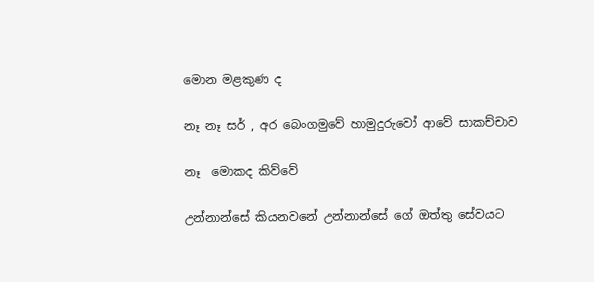මොන මළකුණ ද

නෑ නෑ සර් , අර බෙංගමුවේ හාමුදුරුවෝ ආවේ සාකච්චාව

නෑ  මොකද කිව්වේ

උන්නාන්සේ කියනවනේ උන්නාන්සේ ගේ ඔත්තු සේවයට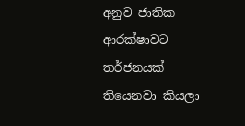අනුව ජාතික ආරක්ෂාවට තර්ජනයක් තියෙනවා කියලා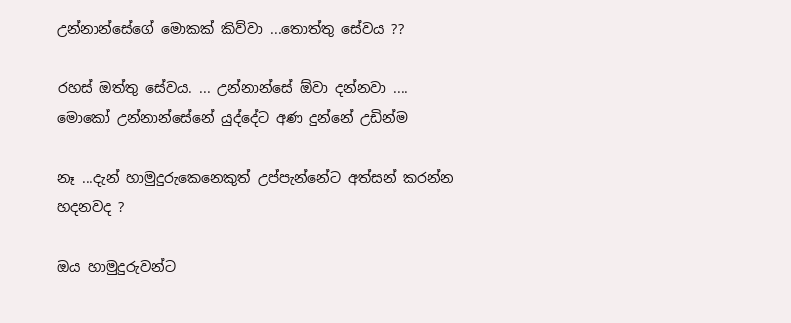උන්නාන්සේගේ මොකක් කිව්වා ...තොත්තු සේවය ??

රහස් ඔත්තු සේවය. ... උන්නාන්සේ ඕවා දන්නවා .... මොකෝ උන්නාන්සේනේ යුද්දේට අණ දුන්නේ උඩින්ම

නෑ ...දැන් හාමුදුරුකෙනෙකුත් උප්පැන්නේට අත්සන් කරන්න හදනවද ?

ඔය හාමුදුරුවන්ට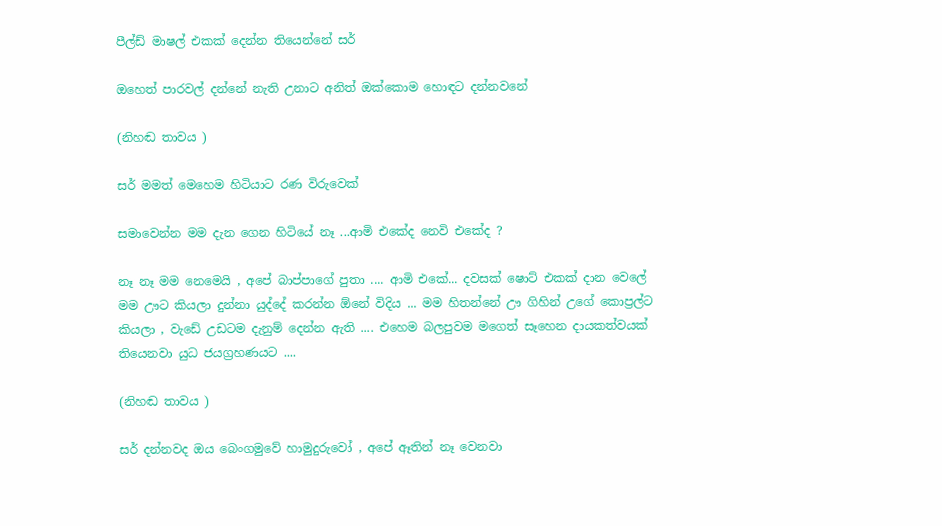පීල්ඩ් මාෂල් එකක් දෙන්න තියෙන්නේ සර්

ඔහෙත් පාරවල් දන්නේ නැති උනාට අනිත් ඔක්කොම හොඳට දන්නවනේ

(නිහඬ තාවය )

සර් මමත් මෙහෙම හිටියාට රණ විරුවෙක්

සමාවෙන්න මම දැන ගෙන හිටියේ නෑ ...ආමි එකේද නෙවි එකේද ?

නෑ නෑ මම නෙමෙයි , අපේ බාප්පාගේ පුතා .... ආමි එකේ... දවසක් ෂොට් එකක් දාන වෙලේ මම ඌට කියලා දුන්නා යුද්දේ කරන්න ඕනේ විදිය ... මම හිතන්නේ ඌ ගිහින් උගේ කොප්‍රල්ට කියලා , වැඩේ උඩටම දැනුම් දෙන්න ඇති .... එහෙම බලපුවම මගෙත් සෑහෙන දායකත්වයක් තියෙනවා යුධ ජයග්‍රහණයට ....

(නිහඬ තාවය )

සර් දන්නවද ඔය බෙංගමුවේ හාමුදුරුවෝ , අපේ ඈතින් නෑ වෙනවා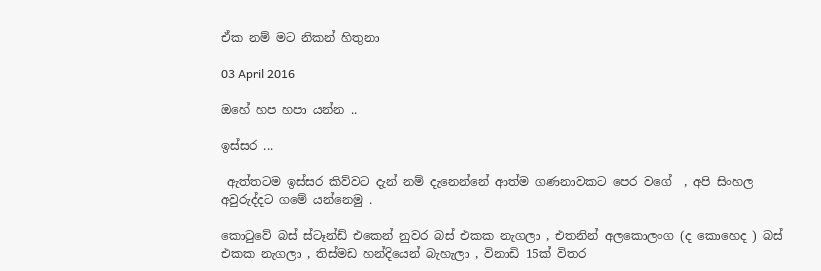ඒක නම් මට නිකන් හිතුනා

03 April 2016

ඔහේ හප හපා යන්න ..

ඉස්සර ...

 ඇත්තටම ඉස්සර කිව්වට දැන් නම් දැනෙන්නේ ආත්ම ගණනාවකට පෙර වගේ  , අපි සිංහල අවුරුද්දට ගමේ යන්නෙමු .

කොටුවේ බස් ස්ටෑන්ඩ් එකෙන් නුවර බස් එකක නැගලා , එතනින් අලකොලංග (ද කොහෙද ) බස් එකක නැගලා , තිස්මඩ හන්දියෙන් බැහැලා , විනාඩි 15ක් විතර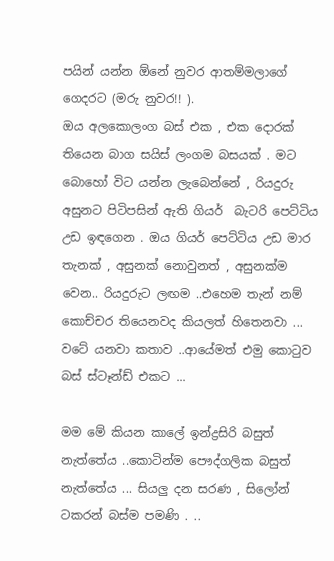පයින් යන්න ඕනේ නුවර ආතම්මලාගේ ගෙදරට (මරු නුවර!! ).
ඔය අලකොලංග බස් එක , එක දොරක් තියෙන බාග සයිස් ලංගම බසයක් . මට බොහෝ විට යන්න ලැබෙන්නේ , රියදුරු අසුනට පිටිපසින් ඇති ගියර්  බැටරි පෙට්ටිය උඩ ඉඳගෙන . ඔය ගියර් පෙට්ටිය උඩ මාර තැනක් , අසුනක් නොවුනත් , අසුනක්ම වෙන.. රියදුරුට ලඟම ..එහෙම තැන් නම් කොච්චර තියෙනවද කියලත් හිතෙනවා ... වටේ යනවා කතාව ..ආයේමත් එමු කොටුව බස් ස්ටෑන්ඩ් එකට ...

මම මේ කියන කාලේ ඉන්ද්‍රසිරි බසුත් නැත්තේය ..කොටින්ම පෞද්ගලික බසුත් නැත්තේය ... සියලු දන සරණ , සිලෝන් ටකරන් බස්ම පමණි . ..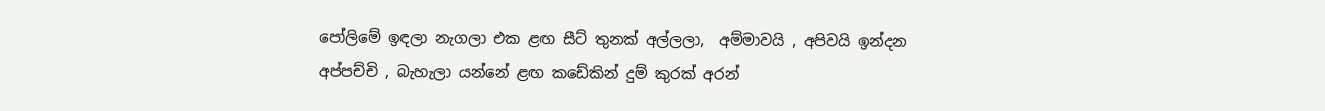පෝලිමේ ඉඳලා නැගලා එක ළඟ සීට් තුනක් අල්ලලා,  අම්මාවයි , අපිවයි ඉන්දන අප්පච්චි , බැහැලා යන්නේ ළඟ කඩේකින් දුම් කුරක් අරන්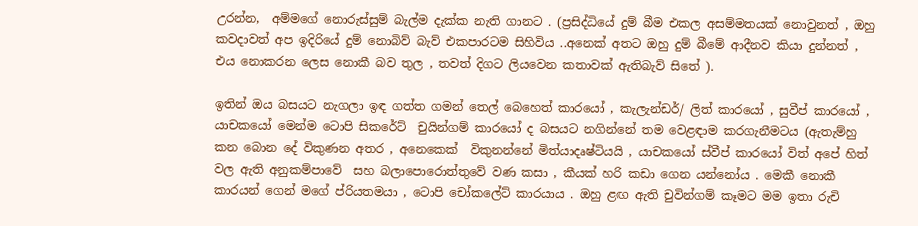උරන්න,  අම්මගේ නොරුස්සුම් බැල්ම දැක්ක නැති ගානට . (ප්‍රසිද්ධියේ දුම් බීම එකල අසම්මතයක් නොවුනත් , ඔහු කවදාවත් අප ඉදිරියේ දුම් නොබිව් බැව් එකපාරටම සිහිවිය ..අනෙක් අතට ඔහු දුම් බීමේ ආදීනව කියා දුන්නත් , එය නොකරන ලෙස නොකී බව තුල , තවත් දිගට ලියවෙන කතාවක් ඇතිබැව් සිතේ ).

ඉතින් ඔය බසයට නැගලා ඉඳ ගත්ත ගමන් තෙල් බෙහෙත් කාරයෝ , කැලැන්ඩර්/ ලිත් කාරයෝ , සුවීප් කාරයෝ , යාචකයෝ මෙන්ම ටොපි සිකරේට්  චුයින්ගම් කාරයෝ ද බසයට නගින්නේ තම වෙළඳාම කරගැනීමටය (ඇතැම්හු කන බොන දේ විකුණන අතර , අනෙකෙක්  විකුනන්නේ මිත්යාදෘෂ්ටියයි , යාචකයෝ ස්වීප් කාරයෝ විත් අපේ හිත් වල ඇති අනුකම්පාවේ  සහ බලාපොරොත්තුවේ වණ කසා , කීයක් හරි කඩා ගෙන යන්නෝය . මෙකී නොකී කාරයන් ගෙන් මගේ ප්රියතමයා , ටොපි චෝකලේට් කාරයාය . ඔහු ළඟ ඇති චුවින්ගම් කෑමට මම ඉතා රුචි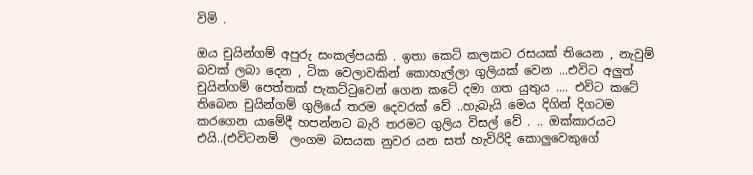විමි .

ඔය චුයින්ගම් අපුරු සංකල්පයකි . ඉතා කෙටි කලකට රසයක් තියෙන , නැවුම් බවක් ලබා දෙන , ටික වෙලාවකින් කොහැල්ලා ගුලියක් වෙන ...එවිට අලුත් චුයින්ගම් පෙත්තක් පැකට්ටුවෙන් ගෙන කටේ දමා ගත යුතුය .... එවිට කටේ තිබෙන චුයින්ගම් ගුලියේ තරම දෙවරක් වේ ..හැබැයි මෙය දිගින් දිගටම කරගෙන යාමේදී හපන්නට බැරි තරමට ගුලිය විසල් වේ . .. ඔක්කාරයට එයි..(එවිටනම්  ලංගම බසයක නුවර යන සත් හැවිරිදි කොලුවෙකුගේ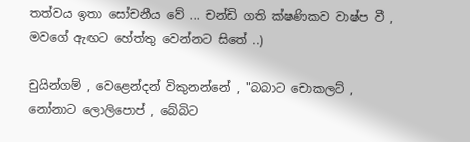තත්වය ඉතා සෝචනීය වේ ... චන්ඩි ගති ක්ෂණිකව වාෂ්ප වී , මවගේ ඇඟට හේත්තු වෙන්නට සිතේ ..)

චුයින්ගම් , වෙළෙන්දන් විකුනන්නේ , "බබාට චොකලට් , නෝනාට ලොලිපොප් , බේබිට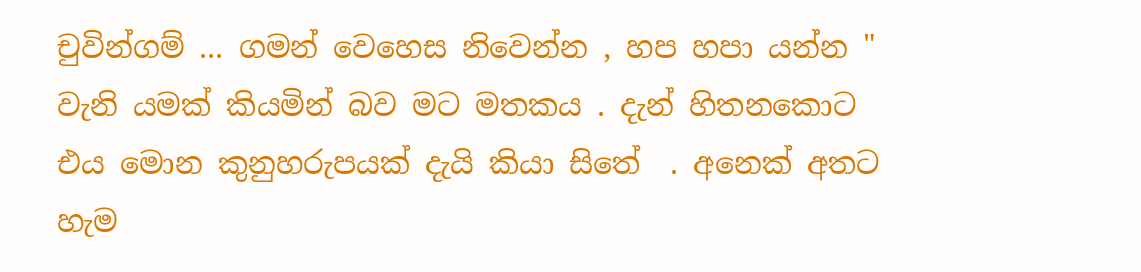චුවින්ගම් ... ගමන් වෙහෙස නිවෙන්න , හප හපා යන්න " වැනි යමක් කියමින් බව මට මතකය . දැන් හිතනකොට එය මොන කුනුහරුපයක් දැයි කියා සිතේ  . අනෙක් අතට හැම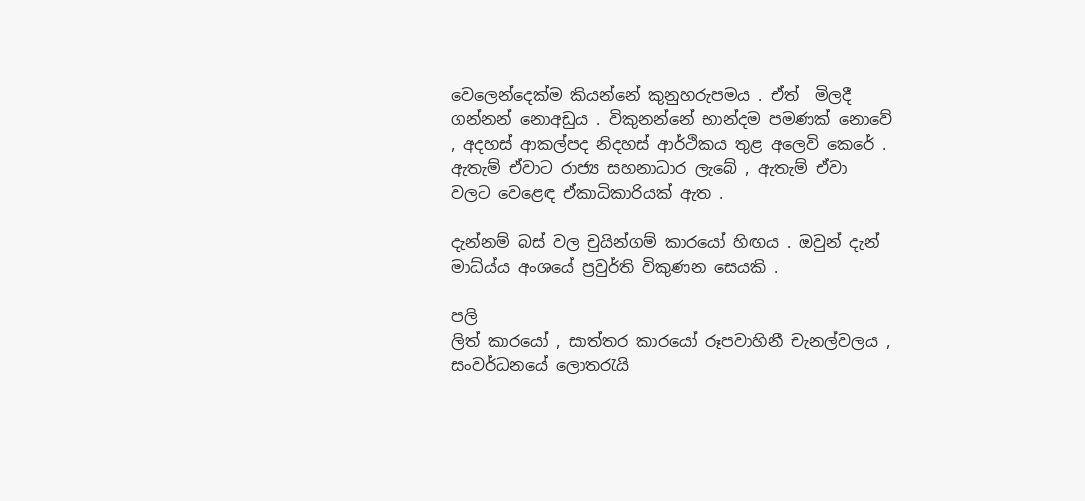වෙලෙන්දෙක්ම කියන්නේ කුනුහරුපමය . ඒත්  මිලදී ගන්නන් නොඅඩුය . විකුනන්නේ භාන්දම පමණක් නොවේ , අදහස් ආකල්පද නිදහස් ආර්ථිකය තුළ අලෙවි කෙරේ . ඇතැම් ඒවාට රාජ්‍ය සහනාධාර ලැබේ , ඇතැම් ඒවා වලට වෙළෙඳ ඒකාධිකාරියක් ඇත .

දැන්නම් බස් වල චුයින්ගම් කාරයෝ හිඟය . ඔවුන් දැන් මාධ්ය්ය අංශයේ ප්‍රවුර්ති විකුණන සෙයකි .

පලි
ලිත් කාරයෝ , සාත්තර කාරයෝ රූපවාහිනී චැනල්වලය , සංවර්ධනයේ ලොතරැයි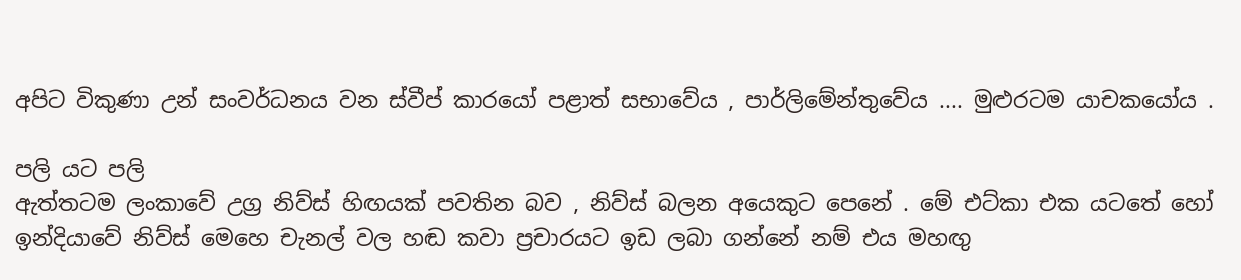අපිට විකුණා උන් සංවර්ධනය වන ස්වීප් කාරයෝ පළාත් සභාවේය , පාර්ලිමේන්තුවේය .... මුළුරටම යාචකයෝය .

පලි යට පලි
ඇත්තටම ලංකාවේ උග්‍ර නිව්ස් හිඟයක් පවතින බව , නිව්ස් බලන අයෙකුට පෙනේ . මේ එට්කා එක යටතේ හෝ ඉන්දියාවේ නිව්ස් මෙහෙ චැනල් වල හඬ කවා ප්‍රචාරයට ඉඩ ලබා ගන්නේ නම් එය මහඟු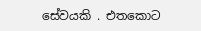සේවයකි . එතකොට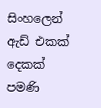සිංහලෙන් ඇඩ් එකක් දෙකක් පමණි